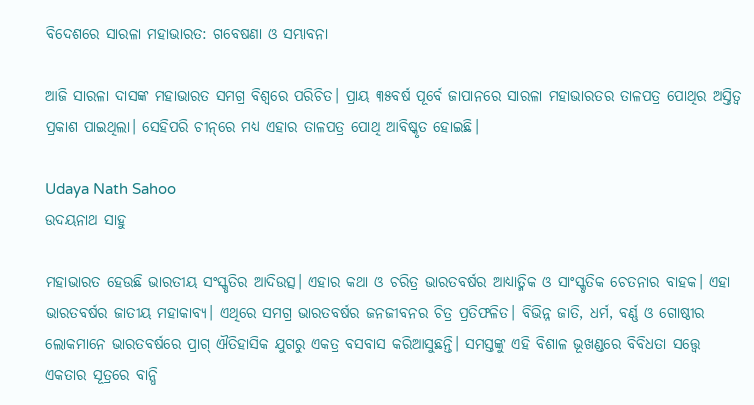ବିଦେଶରେ ସାରଳା ମହାଭାରତ: ଗବେଷଣା ଓ ସମ୍ଭାବନା

ଆଜି ସାରଳା ଦାସଙ୍କ ମହାଭାରତ ସମଗ୍ର ବିଶ୍ୱରେ ପରିଚିତ। ପ୍ରାୟ ୩୫ବର୍ଷ ପୂର୍ବେ ଜାପାନରେ ସାରଳା ମହାଭାରତର ତାଳପତ୍ର ପୋଥିର ଅସ୍ତିତ୍ୱ ପ୍ରକାଶ ପାଇଥିଲା। ସେହିପରି ଚୀନ୍‌ରେ ମଧ୍ୟ ଏହାର ତାଳପତ୍ର ପୋଥି ଆବିଷ୍କୃତ ହୋଇଛି।

Udaya Nath Sahoo
ଉଦୟନାଥ ସାହୁ

ମହାଭାରତ ହେଉଛି ଭାରତୀୟ ସଂସ୍କୃତିର ଆଦିଉତ୍ସ। ଏହାର କଥା ଓ ଚରିତ୍ର ଭାରତବର୍ଷର ଆଧ୍ୟାତ୍ମିକ ଓ ସାଂସ୍କୃତିକ ଚେତନାର ବାହକ। ଏହା ଭାରତବର୍ଷର ଜାତୀୟ ମହାକାବ୍ୟ। ଏଥିରେ ସମଗ୍ର ଭାରତବର୍ଷର ଜନଜୀବନର ଚିତ୍ର ପ୍ରତିଫଳିତ। ବିଭିନ୍ନ ଜାତି, ଧର୍ମ, ବର୍ଣ୍ଣ ଓ ଗୋଷ୍ଠୀର ଲୋକମାନେ ଭାରତବର୍ଷରେ ପ୍ରାଗ୍ ଐତିହାସିକ ଯୁଗରୁ ଏକତ୍ର ବସବାସ କରିଆସୁଛନ୍ତି। ସମସ୍ତଙ୍କୁ ଏହି ବିଶାଳ ଭୂଖଣ୍ଡରେ ବିବିଧତା ସତ୍ତ୍ୱେ ଏକତାର ସୂତ୍ରରେ ବାନ୍ଧି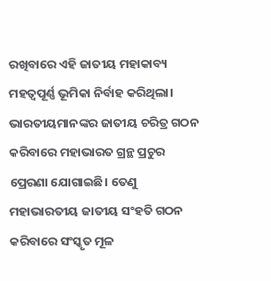ରଖିବାରେ ଏହି ଜାତୀୟ ମହାକାବ୍ୟ ମହତ୍ୱପୂର୍ଣ୍ଣ ଭୂମିକା ନିର୍ବାହ କରିଥିଲା। ଭାରତୀୟମାନଙ୍କର ଜାତୀୟ ଚରିତ୍ର ଗଠନ କରିବାରେ ମହାଭାରତ ଗ୍ରନ୍ଥ ପ୍ରଚୁର ପ୍ରେରଣା ଯୋଗାଇଛି। ତେଣୁ ମହାଭାରତୀୟ ଜାତୀୟ ସଂହତି ଗଠନ କରିବାରେ ସଂସ୍କୃତ ମୂଳ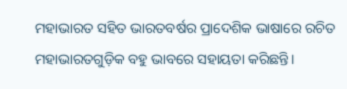ମହାଭାରତ ସହିତ ଭାରତବର୍ଷର ପ୍ରାଦେଶିକ ଭାଷାରେ ରଚିତ ମହାଭାରତଗୁଡ଼ିକ ବହୁ ଭାବରେ ସହାୟତା କରିଛନ୍ତି।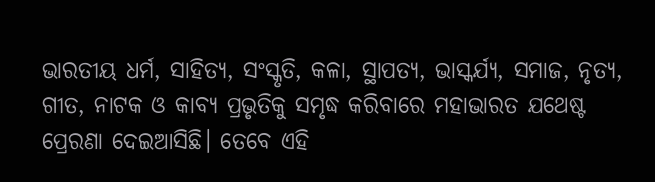ଭାରତୀୟ ଧର୍ମ, ସାହିତ୍ୟ, ସଂସ୍କୃତି, କଳା, ସ୍ଥାପତ୍ୟ, ଭାସ୍କର୍ଯ୍ୟ, ସମାଜ, ନୃତ୍ୟ, ଗୀତ, ନାଟକ ଓ କାବ୍ୟ ପ୍ରଭୃତିକୁ ସମୃଦ୍ଧ କରିବାରେ ମହାଭାରତ ଯଥେଷ୍ଟ ପ୍ରେରଣା ଦେଇଆସିଛି। ତେବେ ଏହି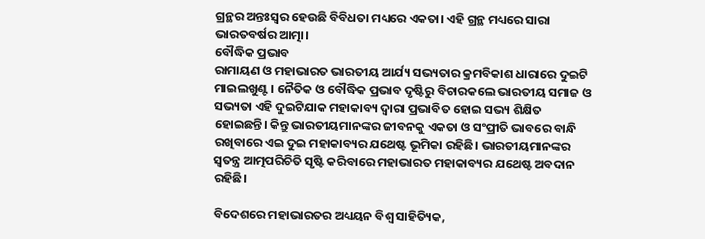ଗ୍ରନ୍ଥର ଅନ୍ତଃସ୍ୱର ହେଉଛି ବିବିଧତା ମଧ୍ୟରେ ଏକତା। ଏହି ଗ୍ରନ୍ଥ ମଧ୍ୟରେ ସାରା ଭାରତବର୍ଷର ଆତ୍ମା।
ବୌଦ୍ଧିକ ପ୍ରଭାବ
ରାମାୟଣ ଓ ମହାଭାରତ ଭାରତୀୟ ଆର୍ଯ୍ୟ ସଭ୍ୟତାର କ୍ରମବିକାଶ ଧାରାରେ ଦୁଇଟି ମାଇଲଖୁଣ୍ଟ। ନୈତିକ ଓ ବୌଦ୍ଧିକ ପ୍ରଭାବ ଦୃଷ୍ଟିରୁ ବିଚାରକଲେ ଭାରତୀୟ ସମାଜ ଓ ସଭ୍ୟତା ଏହି ଦୁଇଟିଯାକ ମହାକାବ୍ୟ ଦ୍ୱାରା ପ୍ରଭାବିତ ହୋଇ ସଭ୍ୟ ଶିକ୍ଷିତ ହୋଇଛନ୍ତି। କିନ୍ତୁ ଭାରତୀୟମାନଙ୍କର ଜୀବନକୁ ଏକତା ଓ ସଂପ୍ରୀତି ଭାବରେ ବାନ୍ଧି ରଖିବାରେ ଏଇ ଦୁଇ ମହାକାବ୍ୟର ଯଥେଷ୍ଟ ଭୂମିକା ରହିଛି। ଭାରତୀୟମାନଙ୍କର ସ୍ୱତନ୍ତ୍ର ଆତ୍ମପରିଚିତି ସୃଷ୍ଟି କରିବାରେ ମହାଭାରତ ମହାକାବ୍ୟର ଯଥେଷ୍ଟ ଅବଦାନ ରହିଛି।

ବିଦେଶରେ ମହାଭାରତର ଅଧ୍ୟୟନ ବିଶ୍ୱ ସାହିତ୍ୟିକ,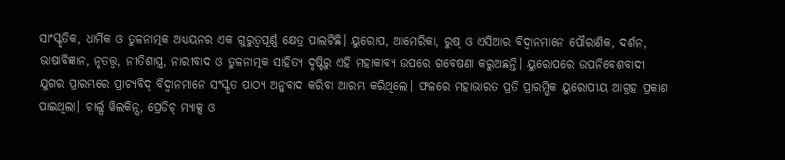ସାଂସ୍କୃତିକ, ଧାର୍ମିକ ଓ ତୁଳନାତ୍ମକ ଅଧ୍ୟୟନର ଏକ ଗୁରୁତ୍ୱପୂର୍ଣ୍ଣ କ୍ଷେତ୍ର ପାଲଟିଛି। ୟୁରୋପ, ଆମେରିକା, ରୁଷ୍ ଓ ଏସିଆର ବିଦ୍ୱାନମାନେ ପୌରାଣିକ, ଦର୍ଶନ, ଭାଷାବିଜ୍ଞାନ, ନୃତତ୍ତ୍ୱ, ନୀତିଶାସ୍ତ୍ର, ନାରୀବାଦ ଓ ତୁଳନାତ୍ମକ ସାହିତ୍ୟ ଦୃଷ୍ଟିରୁ ଏହି ମହାକାବ୍ୟ ଉପରେ ଗବେଷଣା କରୁଅଛନ୍ତି। ୟୁରୋପରେ ଉପନିବେଶବାଦୀ ଯୁଗର ପ୍ରାରମ୍ଭରେ ପ୍ରାଚ୍ୟବିଦ୍ ବିଦ୍ୱାନମାନେ ସଂସ୍କୃତ ପାଠ୍ୟ ଅନୁବାଦ କରିବା ଆରମ୍ଭ କରିଥିଲେ। ଫଳରେ ମହାଭାରତ ପ୍ରତି ପ୍ରାରମ୍ଭିକ ୟୁରୋପୀୟ ଆଗ୍ରହ ପ୍ରକାଶ ପାଇଥିଲା। ଚାର୍ଲ୍ସ ୱିଲକିନ୍ସ, ପ୍ରେଡିଚ୍ ମ୍ୟାକ୍ସ ଓ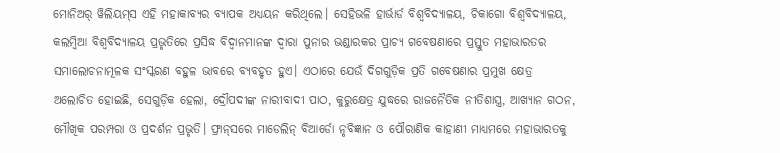ମୋନିଅର୍ ୱିଲିୟମ୍‌ସ ଏହି ମହାକାବ୍ୟର ବ୍ୟାପକ ଅଧ୍ୟୟନ କରିଥିଲେ। ସେହିଭଳି ହାର୍ଭାର୍ଡ ବିଶ୍ୱବିଦ୍ୟାଳୟ, ଚିକାଗୋ ବିଶ୍ୱବିଦ୍ୟାଳୟ, କଲମ୍ବିଆ ବିଶ୍ୱବିଦ୍ୟାଳୟ ପ୍ରଭୃତିରେ ପ୍ରସିଦ୍ଧ ବିଦ୍ୱାନମାନଙ୍କ ଦ୍ୱାରା ପୁନାର ଭଣ୍ଡାରକର ପ୍ରାଚ୍ୟ ଗବେଷଣାରେ ପ୍ରସ୍ତୁତ ମହାଭାରତର ସମାଲୋଚନାମୂଳକ ସଂସ୍କରଣ ବହୁଳ ଭାବରେ ବ୍ୟବହୃତ ହୁଏ। ଏଠାରେ ଯେଉଁ ଦିଗଗୁଡ଼ିକ ପ୍ରତି ଗବେଷଣାର ପ୍ରମୁଖ କ୍ଷେତ୍ର ଅଲୋଚିତ ହୋଇଛି, ସେଗୁଡ଼ିକ ହେଲା, ଦ୍ରୌପଦୀଙ୍କ ନାରୀବାଦୀ ପାଠ, କୁରୁକ୍ଷେତ୍ର ଯୁଦ୍ଧରେ ରାଜନୈତିକ ନୀତିଶାସ୍ତ୍ର, ଆଖ୍ୟାନ ଗଠନ, ମୌଖିକ ପରମ୍ପରା ଓ ପ୍ରଦର୍ଶନ ପ୍ରଭୃତି। ଫ୍ରାନ୍‌ସରେ ମାଡେଲିନ୍ ବିଆର୍ଡୋ ନୃବିଜ୍ଞାନ ଓ ପୌରାଣିକ କାହାଣୀ ମାଧ୍ୟମରେ ମହାଭାରତକୁ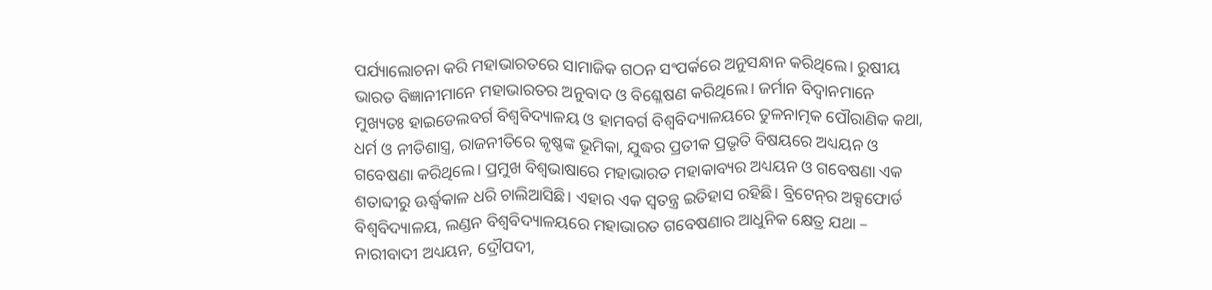ପର୍ଯ୍ୟାଲୋଚନା କରି ମହାଭାରତରେ ସାମାଜିକ ଗଠନ ସଂପର୍କରେ ଅନୁସନ୍ଧାନ କରିଥିଲେ। ରୁଷୀୟ ଭାରତ ବିଜ୍ଞାନୀମାନେ ମହାଭାରତର ଅନୁବାଦ ଓ ବିଶ୍ଳେଷଣ କରିଥିଲେ। ଜର୍ମାନ ବିଦ୍ୱାନମାନେ ମୁଖ୍ୟତଃ ହାଇଡେଲବର୍ଗ ବିଶ୍ୱବିଦ୍ୟାଳୟ ଓ ହାମବର୍ଗ ବିଶ୍ୱବିଦ୍ୟାଳୟରେ ତୁଳନାତ୍ମକ ପୌରାଣିକ କଥା, ଧର୍ମ ଓ ନୀତିଶାସ୍ତ୍ର, ରାଜନୀତିରେ କୃଷ୍ଣଙ୍କ ଭୂମିକା, ଯୁଦ୍ଧର ପ୍ରତୀକ ପ୍ରଭୃତି ବିଷୟରେ ଅଧ୍ୟୟନ ଓ ଗବେଷଣା କରିଥିଲେ। ପ୍ରମୁଖ ବିଶ୍ୱଭାଷାରେ ମହାଭାରତ ମହାକାବ୍ୟର ଅଧ୍ୟୟନ ଓ ଗବେଷଣା ଏକ ଶତାବ୍ଦୀରୁ ଊର୍ଦ୍ଧ୍ୱକାଳ ଧରି ଚାଲିଆସିଛି। ଏହାର ଏକ ସ୍ୱତନ୍ତ୍ର ଇତିହାସ ରହିଛି। ବ୍ରିଟେନ୍‌ର ଅକ୍ସଫୋର୍ଡ ବିଶ୍ୱବିଦ୍ୟାଳୟ, ଲଣ୍ଡନ ବିଶ୍ୱବିଦ୍ୟାଳୟରେ ମହାଭାରତ ଗବେଷଣାର ଆଧୁନିକ କ୍ଷେତ୍ର ଯଥା – ନାରୀବାଦୀ ଅଧ୍ୟୟନ, ଦ୍ରୌପଦୀ,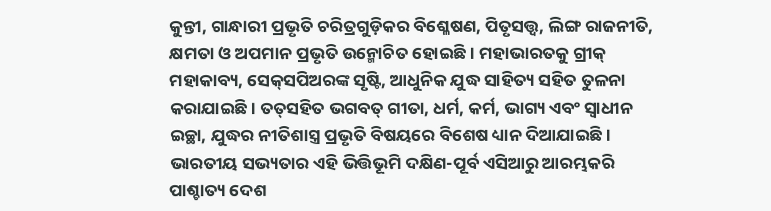କୁନ୍ତୀ, ଗାନ୍ଧାରୀ ପ୍ରଭୃତି ଚରିତ୍ରଗୁଡ଼ିକର ବିଶ୍ଳେଷଣ, ପିତୃସତ୍ତ୍ୱ, ଲିଙ୍ଗ ରାଜନୀତି, କ୍ଷମତା ଓ ଅପମାନ ପ୍ରଭୃତି ଉନ୍ମୋଚିତ ହୋଇଛି। ମହାଭାରତକୁ ଗ୍ରୀକ୍ ମହାକାବ୍ୟ, ସେକ୍‌ସପିଅରଙ୍କ ସୃଷ୍ଟି, ଆଧୁନିକ ଯୁଦ୍ଧ ସାହିତ୍ୟ ସହିତ ତୁଳନା କରାଯାଇଛି। ତତ୍‌ସହିତ ଭଗବତ୍ ଗୀତା, ଧର୍ମ, କର୍ମ, ଭାଗ୍ୟ ଏବଂ ସ୍ୱାଧୀନ ଇଚ୍ଛା, ଯୁଦ୍ଧର ନୀତିଶାସ୍ତ୍ର ପ୍ରଭୃତି ବିଷୟରେ ବିଶେଷ ଧ୍ୟାନ ଦିଆଯାଇଛି। ଭାରତୀୟ ସଭ୍ୟତାର ଏହି ଭିତ୍ତିଭୂମି ଦକ୍ଷିଣ-ପୂର୍ବ ଏସିଆରୁ ଆରମ୍ଭକରି ପାଶ୍ଚାତ୍ୟ ଦେଶ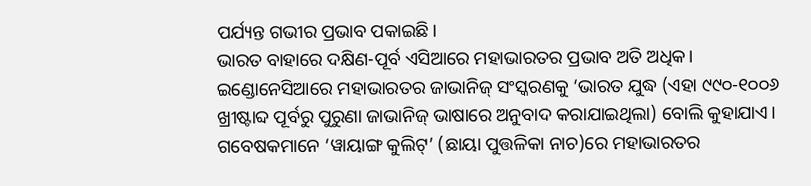ପର୍ଯ୍ୟନ୍ତ ଗଭୀର ପ୍ରଭାବ ପକାଇଛି।
ଭାରତ ବାହାରେ ଦକ୍ଷିଣ-ପୂର୍ବ ଏସିଆରେ ମହାଭାରତର ପ୍ରଭାବ ଅତି ଅଧିକ। ଇଣ୍ଡୋନେସିଆରେ ମହାଭାରତର ଜାଭାନିଜ୍ ସଂସ୍କରଣକୁ ‘ଭାରତ ଯୁଦ୍ଧ (ଏହା ୯୯୦-୧୦୦୬ ଖ୍ରୀଷ୍ଟାବ୍ଦ ପୂର୍ବରୁ ପୁରୁଣା ଜାଭାନିଜ୍ ଭାଷାରେ ଅନୁବାଦ କରାଯାଇଥିଲା) ବୋଲି କୁହାଯାଏ। ଗବେଷକମାନେ ‘ୱାୟାଙ୍ଗ କୁଲିଟ୍‌’ (ଛାୟା ପୁତ୍ତଳିକା ନାଚ)ରେ ମହାଭାରତର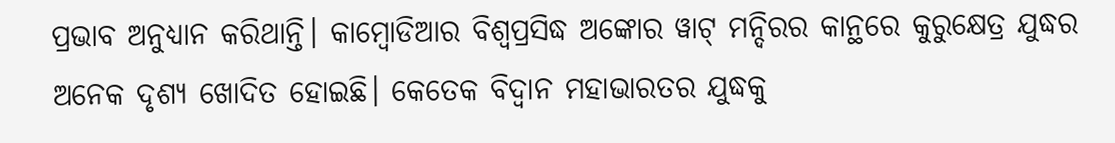ପ୍ରଭାବ ଅନୁଧ୍ୟାନ କରିଥାନ୍ତି। କାମ୍ବୋଡିଆର ବିଶ୍ୱପ୍ରସିଦ୍ଧ ଅଙ୍କୋର ୱାଟ୍ ମନ୍ଦିରର କାନ୍ଥରେ କୁରୁକ୍ଷେତ୍ର ଯୁଦ୍ଧର ଅନେକ ଦୃଶ୍ୟ ଖୋଦିତ ହୋଇଛି। କେତେକ ବିଦ୍ୱାନ ମହାଭାରତର ଯୁଦ୍ଧକୁ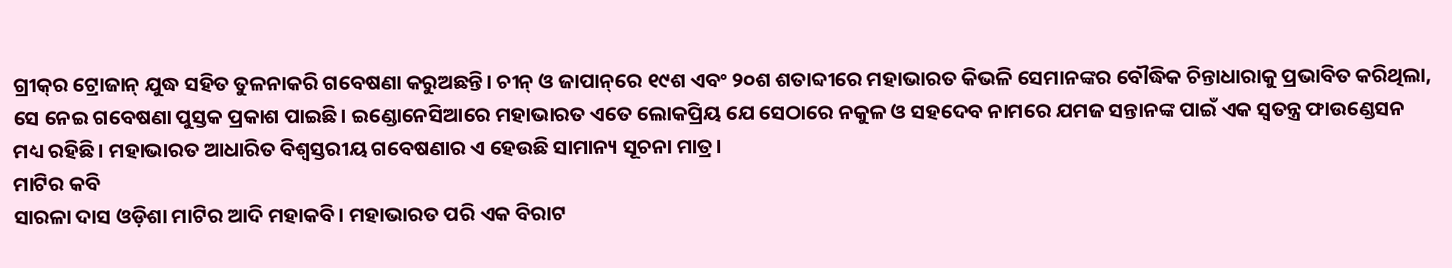ଗ୍ରୀକ୍‌ର ଟ୍ରୋଜାନ୍ ଯୁଦ୍ଧ ସହିତ ତୁଳନାକରି ଗବେଷଣା କରୁଅଛନ୍ତି। ଚୀନ୍ ଓ ଜାପାନ୍‌ରେ ୧୯ଶ ଏବଂ ୨୦ଶ ଶତାବ୍ଦୀରେ ମହାଭାରତ କିଭଳି ସେମାନଙ୍କର ବୌଦ୍ଧିକ ଚିନ୍ତାଧାରାକୁ ପ୍ରଭାବିତ କରିଥିଲା, ସେ ନେଇ ଗବେଷଣା ପୁସ୍ତକ ପ୍ରକାଶ ପାଇଛି। ଇଣ୍ଡୋନେସିଆରେ ମହାଭାରତ ଏତେ ଲୋକପ୍ରିୟ ଯେ ସେଠାରେ ନକୁଳ ଓ ସହଦେବ ନାମରେ ଯମଜ ସନ୍ତାନଙ୍କ ପାଇଁ ଏକ ସ୍ୱତନ୍ତ୍ର ଫାଉଣ୍ଡେସନ ମଧ୍ୟ ରହିଛି। ମହାଭାରତ ଆଧାରିତ ବିଶ୍ୱସ୍ତରୀୟ ଗବେଷଣାର ଏ ହେଉଛି ସାମାନ୍ୟ ସୂଚନା ମାତ୍ର।
ମାଟିର କବି
ସାରଳା ଦାସ ଓଡ଼ିଶା ମାଟିର ଆଦି ମହାକବି। ମହାଭାରତ ପରି ଏକ ବିରାଟ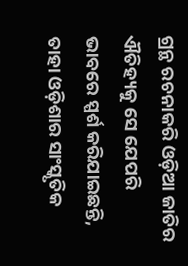ଗ୍ରନ୍ଥ ରଚନାକରି ଓଡ଼ିଆ ଜାତିର ଐତିହ୍ୟକୁ ସେ ଯେପରି ଭାବରେ ସ୍ପର୍ଶ କରିଯାଇଛନ୍ତି, ତାହା ଓଡ଼ିଶାର ସାଂସ୍କୃତିକ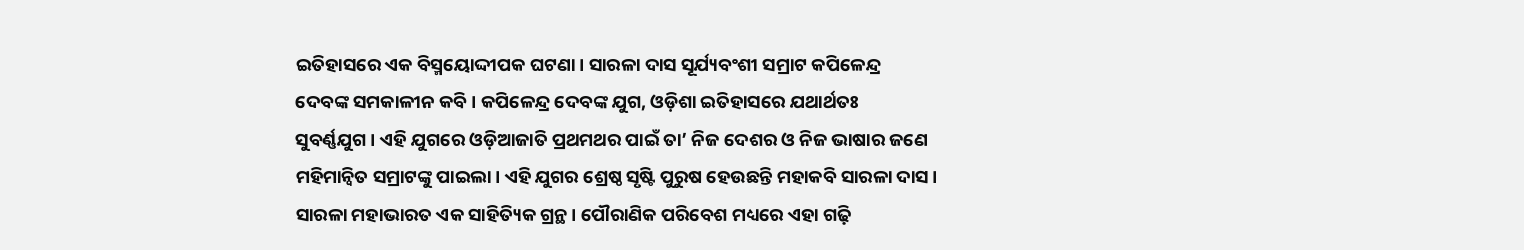ଇତିହାସରେ ଏକ ବିସ୍ମୟୋଦ୍ଦୀପକ ଘଟଣା। ସାରଳା ଦାସ ସୂର୍ଯ୍ୟବଂଶୀ ସମ୍ରାଟ କପିଳେନ୍ଦ୍ର ଦେବଙ୍କ ସମକାଳୀନ କବି। କପିଳେନ୍ଦ୍ର ଦେବଙ୍କ ଯୁଗ, ଓଡ଼ିଶା ଇତିହାସରେ ଯଥାର୍ଥତଃ ସୁବର୍ଣ୍ଣଯୁଗ। ଏହି ଯୁଗରେ ଓଡ଼ିଆଜାତି ପ୍ରଥମଥର ପାଇଁ ତା’ ନିଜ ଦେଶର ଓ ନିଜ ଭାଷାର ଜଣେ ମହିମାନ୍ୱିତ ସମ୍ରାଟଙ୍କୁ ପାଇଲା। ଏହି ଯୁଗର ଶ୍ରେଷ୍ଠ ସୃଷ୍ଟି ପୁରୁଷ ହେଉଛନ୍ତି ମହାକବି ସାରଳା ଦାସ। ସାରଳା ମହାଭାରତ ଏକ ସାହିତ୍ୟିକ ଗ୍ରନ୍ଥ। ପୌରାଣିକ ପରିବେଶ ମଧ୍ୟରେ ଏହା ଗଢ଼ି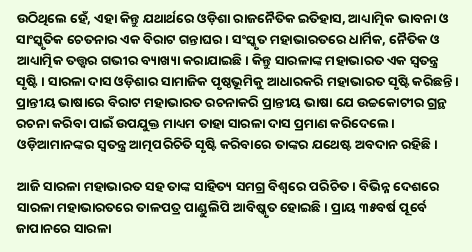ଉଠିଥିଲେ ହେଁ, ଏହା କିନ୍ତୁ ଯଥାର୍ଥରେ ଓଡ଼ିଶା ରାଜନୈତିକ ଇତିହାସ, ଆଧ୍ୟାତ୍ମିକ ଭାବନା ଓ ସାଂସ୍କୃତିକ ଚେତନାର ଏକ ବିରାଟ ଗନ୍ତାଘର। ସଂସ୍କୃତ ମହାଭାରତରେ ଧାର୍ମିକ, ନୈତିକ ଓ ଆଧ୍ୟାତ୍ମିକ ତତ୍ତ୍ୱର ଗଭୀର ବ୍ୟାଖ୍ୟା କରାଯାଇଛି। କିନ୍ତୁ ସାରଳାଙ୍କ ମହାଭାରତ ଏକ ସ୍ୱତନ୍ତ୍ର ସୃଷ୍ଟି। ସାରଳା ଦାସ ଓଡ଼ିଶାର ସାମାଜିକ ପୃଷ୍ଠଭୂମିକୁ ଆଧାରକରି ମହାଭାରତ ସୃଷ୍ଟି କରିଛନ୍ତି। ପ୍ରାନ୍ତୀୟ ଭାଷାରେ ବିରାଟ ମହାଭାରତ ରଚନାକରି ପ୍ରାନ୍ତୀୟ ଭାଷା ଯେ ଉଚ୍ଚକୋଟୀର ଗ୍ରନ୍ଥ ରଚନା କରିବା ପାଇଁ ଉପଯୁକ୍ତ ମାଧ୍ୟମ ତାହା ସାରଳା ଦାସ ପ୍ରମାଣ କରିଦେଲେ। ଓଡ଼ିଆମାନଙ୍କର ସ୍ୱତନ୍ତ୍ର ଆତ୍ମପରିଚିତି ସୃଷ୍ଟି କରିବାରେ ତାଙ୍କର ଯଥେଷ୍ଟ ଅବଦାନ ରହିଛି।

ଆଜି ସାରଳା ମହାଭାରତ ସହ ତାଙ୍କ ସାହିତ୍ୟ ସମଗ୍ର ବିଶ୍ୱରେ ପରିଚିତ। ବିଭିନ୍ନ ଦେଶରେ ସାରଳା ମହାଭାରତରେ ତାଳପତ୍ର ପାଣ୍ଡୁଲିପି ଆବିଷ୍କୃତ ହୋଇଛି। ପ୍ରାୟ ୩୫ବର୍ଷ ପୂର୍ବେ ଜାପାନରେ ସାରଳା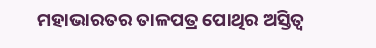ମହାଭାରତର ତାଳପତ୍ର ପୋଥିର ଅସ୍ତିତ୍ୱ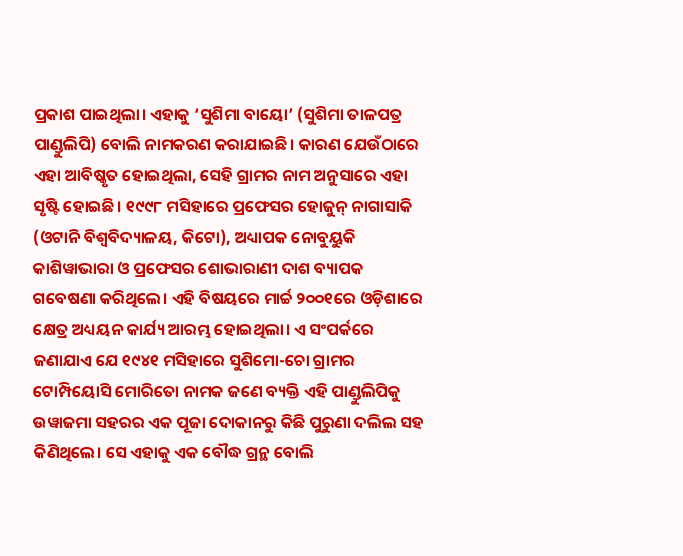ପ୍ରକାଶ ପାଇଥିଲା। ଏହାକୁ ‘ସୁଶିମା ବାୟୋ’ (ସୁଶିମା ତାଳପତ୍ର ପାଣ୍ଡୁଲିପି) ବୋଲି ନାମକରଣ କରାଯାଇଛି। କାରଣ ଯେଉଁଠାରେ ଏହା ଆବିଷ୍କୃତ ହୋଇଥିଲା, ସେହି ଗ୍ରାମର ନାମ ଅନୁସାରେ ଏହା ସୃଷ୍ଟି ହୋଇଛି। ୧୯୯୮ ମସିହାରେ ପ୍ରଫେସର ହୋଜୁନ୍ ନାଗାସାକି (ଓଟାନି ବିଶ୍ୱବିଦ୍ୟାଳୟ, କିଟୋ), ଅଧ୍ୟାପକ ନୋବୁୟୁକି କାଶିୱାଭାରା ଓ ପ୍ରଫେସର ଶୋଭାରାଣୀ ଦାଶ ବ୍ୟାପକ ଗବେଷଣା କରିଥିଲେ। ଏହି ବିଷୟରେ ମାର୍ଚ୍ଚ ୨୦୦୧ରେ ଓଡ଼ିଶାରେ କ୍ଷେତ୍ର ଅଧ୍ୟୟନ କାର୍ଯ୍ୟ ଆରମ୍ଭ ହୋଇଥିଲା। ଏ ସଂପର୍କରେ ଜଣାଯାଏ ଯେ ୧୯୪୧ ମସିହାରେ ସୁଶିମୋ-ଚୋ ଗ୍ରାମର ଟୋମ୍ପିୟୋସି ମୋରିତୋ ନାମକ ଜଣେ ବ୍ୟକ୍ତି ଏହି ପାଣ୍ଡୁଲିପିକୁ ଉୱାଜମା ସହରର ଏକ ପୂଜା ଦୋକାନରୁ କିଛି ପୁରୁଣା ଦଲିଲ ସହ କିଣିଥିଲେ। ସେ ଏହାକୁ ଏକ ବୌଦ୍ଧ ଗ୍ରନ୍ଥ ବୋଲି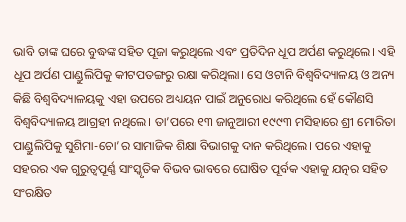ଭାବି ତାଙ୍କ ଘରେ ବୁଦ୍ଧଙ୍କ ସହିତ ପୂଜା କରୁଥିଲେ ଏବଂ ପ୍ରତିଦିନ ଧୂପ ଅର୍ପଣ କରୁଥିଲେ। ଏହି ଧୂପ ଅର୍ପଣ ପାଣ୍ଡୁଲିପିକୁ କୀଟପତଙ୍ଗରୁ ରକ୍ଷା କରିଥିଲା। ସେ ଓଟାନି ବିଶ୍ୱବିଦ୍ୟାଳୟ ଓ ଅନ୍ୟ କିଛି ବିଶ୍ୱବିଦ୍ୟାଳୟକୁ ଏହା ଉପରେ ଅଧ୍ୟୟନ ପାଇଁ ଅନୁରୋଧ କରିଥିଲେ ହେଁ କୌଣସି ବିଶ୍ୱବିଦ୍ୟାଳୟ ଆଗ୍ରହୀ ନଥିଲେ। ତା’ପରେ ୧୩ ଜାନୁଆରୀ ୧୯୯୩ ମସିହାରେ ଶ୍ରୀ ମୋରିତା ପାଣ୍ଡୁଲିପିକୁ ସୁଶିମା-ଚୋ’ର ସାମାଜିକ ଶିକ୍ଷା ବିଭାଗକୁ ଦାନ କରିଥିଲେ। ପରେ ଏହାକୁ ସହରର ଏକ ଗୁରୁତ୍ୱପୂର୍ଣ୍ଣ ସାଂସ୍କୃତିକ ବିଭବ ଭାବରେ ଘୋଷିତ ପୂର୍ବକ ଏହାକୁ ଯତ୍ନର ସହିତ ସଂରକ୍ଷିତ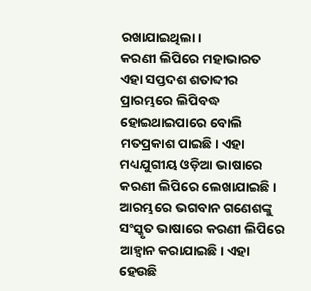ରଖାଯାଇଥିଲା।
କରଣୀ ଲିପିରେ ମହାଭାରତ
ଏହା ସପ୍ତଦଶ ଶତାବ୍ଦୀର ପ୍ରାରମ୍ଭରେ ଲିପିବଦ୍ଧ ହୋଇଥାଇପାରେ ବୋଲି ମତପ୍ରକାଶ ପାଇଛି। ଏହା ମଧ୍ୟଯୁଗୀୟ ଓଡ଼ିଆ ଭାଷାରେ କରଣୀ ଲିପିରେ ଲେଖାଯାଇଛି। ଆରମ୍ଭରେ ଭଗବାନ ଗଣେଶଙ୍କୁ ସଂସ୍କୃତ ଭାଷାରେ କରଣୀ ଲିପିରେ ଆହ୍ୱାନ କରାଯାଇଛି। ଏହା ହେଉଛି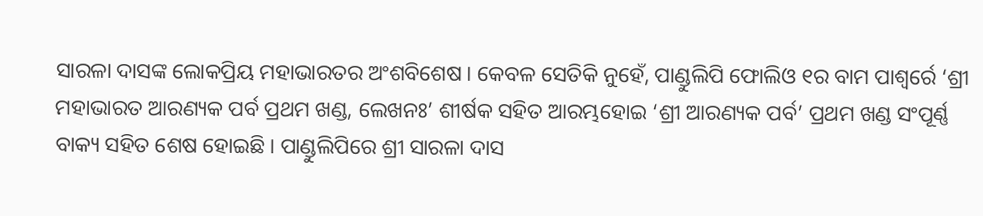ସାରଳା ଦାସଙ୍କ ଲୋକପ୍ରିୟ ମହାଭାରତର ଅଂଶବିଶେଷ। କେବଳ ସେତିକି ନୁହେଁ, ପାଣ୍ଡୁଲିପି ଫୋଲିଓ ୧ର ବାମ ପାଶ୍ୱର୍ରେ ‘ଶ୍ରୀ ମହାଭାରତ ଆରଣ୍ୟକ ପର୍ବ ପ୍ରଥମ ଖଣ୍ଡ, ଲେଖନଃ’ ଶୀର୍ଷକ ସହିତ ଆରମ୍ଭହୋଇ ‘ଶ୍ରୀ ଆରଣ୍ୟକ ପର୍ବ’ ପ୍ରଥମ ଖଣ୍ଡ ସଂପୂର୍ଣ୍ଣ ବାକ୍ୟ ସହିତ ଶେଷ ହୋଇଛି। ପାଣ୍ଡୁଲିପିରେ ଶ୍ରୀ ସାରଳା ଦାସ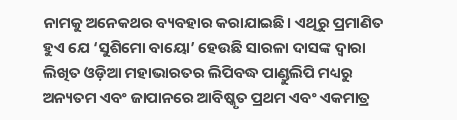ନାମକୁ ଅନେକଥର ବ୍ୟବହାର କରାଯାଇଛି। ଏଥିରୁ ପ୍ରମାଣିତ ହୁଏ ଯେ ‘ସୁଶିମୋ ବାୟୋ’ ହେଉଛି ସାରଳା ଦାସଙ୍କ ଦ୍ୱାରା ଲିଖିତ ଓଡ଼ିଆ ମହାଭାରତର ଲିପିବଦ୍ଧ ପାଣ୍ଡୁଲିପି ମଧ୍ୟରୁ ଅନ୍ୟତମ ଏବଂ ଜାପାନରେ ଆବିଷ୍କୃତ ପ୍ରଥମ ଏବଂ ଏକମାତ୍ର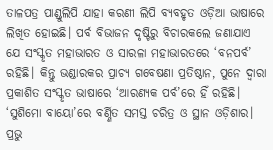ତାଳପତ୍ର ପାଣ୍ଡୁଲିପି ଯାହା କରଣୀ ଲିପି ବ୍ୟବହୃତ ଓଡ଼ିଆ ଭାଷାରେ ଲିଖିତ ହୋଇଛି। ପର୍ବ ବିଭାଜନ ଦୃଷ୍ଟିରୁ ବିଚାରକଲେ ଜଣାଯାଏ ଯେ ସଂସ୍କୃତ ମହାଭାରତ ଓ ସାରଳା ମହାଭାରତରେ ‘ବନପର୍ବ’ ରହିଛି। କିନ୍ତୁ ଭଣ୍ଡାରକର ପ୍ରାଚ୍ୟ ଗବେଷଣା ପ୍ରତିଷ୍ଠାନ, ପୁନେ ଦ୍ୱାରା ପ୍ରକାଶିତ ସଂସ୍କୃତ ଭାଷାରେ ‘ଆରଣ୍ୟକ ପର୍ବ’ରେ ହିଁ ରହିଛି। ‘ସୁଶିମୋ ବାୟୋ’ରେ ବର୍ଣ୍ଣିତ ସମସ୍ତ ଚରିତ୍ର ଓ ସ୍ଥାନ ଓଡ଼ିଶାର। ପ୍ରଭୁ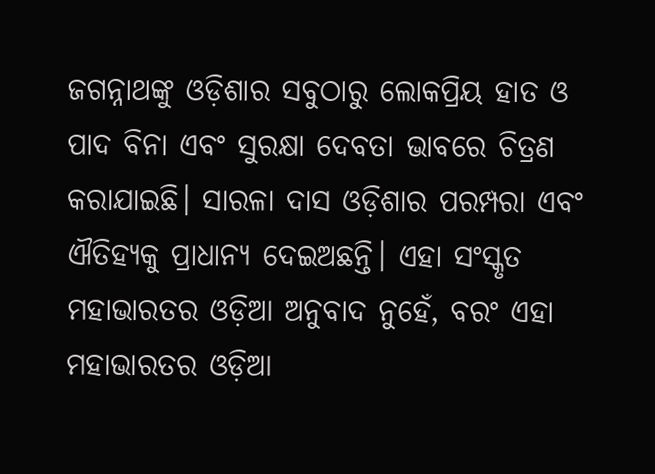ଜଗନ୍ନାଥଙ୍କୁ ଓଡ଼ିଶାର ସବୁଠାରୁ ଲୋକପ୍ରିୟ ହାତ ଓ ପାଦ ବିନା ଏବଂ ସୁରକ୍ଷା ଦେବତା ଭାବରେ ଚିତ୍ରଣ କରାଯାଇଛି। ସାରଳା ଦାସ ଓଡ଼ିଶାର ପରମ୍ପରା ଏବଂ ଐତିହ୍ୟକୁ ପ୍ରାଧାନ୍ୟ ଦେଇଅଛନ୍ତି। ଏହା ସଂସ୍କୃତ ମହାଭାରତର ଓଡ଼ିଆ ଅନୁବାଦ ନୁହେଁ, ବରଂ ଏହା ମହାଭାରତର ଓଡ଼ିଆ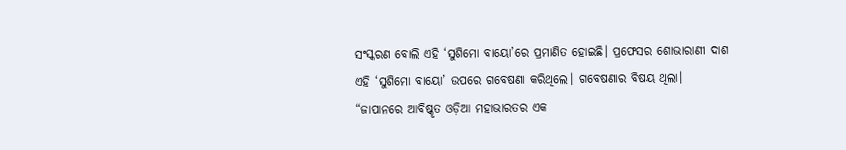ସଂସ୍କରଣ ବୋଲି ଏହି ‘ସୁଶିମୋ ବାୟୋ’ରେ ପ୍ରମାଣିତ ହୋଇଛି। ପ୍ରଫେସର ଶୋଭାରାଣୀ ଦାଶ ଏହି ‘ସୁଶିମୋ ବାୟୋ’ ଉପରେ ଗବେଷଣା କରିଥିଲେ। ଗବେଷଣାର ବିଷୟ ଥିଲା। “ଜାପାନରେ ଆବିଷ୍କୃତ ଓଡ଼ିଆ ମହାଭାରତର ଏକ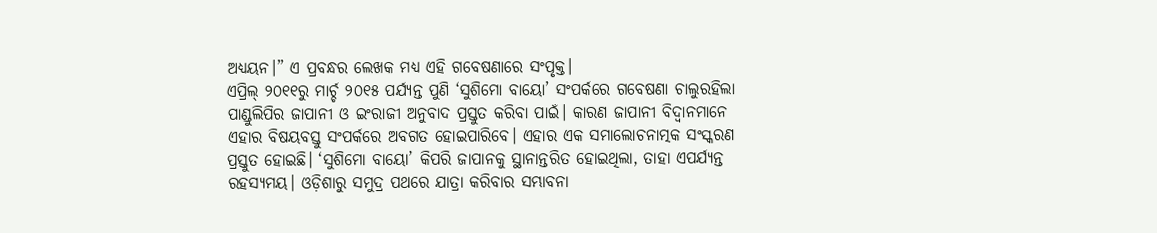ଅଧ୍ୟୟନ।” ଏ ପ୍ରବନ୍ଧର ଲେଖକ ମଧ୍ୟ ଏହି ଗବେଷଣାରେ ସଂପୃକ୍ତ।
ଏପ୍ରିଲ୍ ୨୦୧୧ରୁ ମାର୍ଚ୍ଚ ୨୦୧୫ ପର୍ଯ୍ୟନ୍ତ ପୁଣି ‘ସୁଶିମୋ ବାୟୋ’ ସଂପର୍କରେ ଗବେଷଣା ଚାଲୁରହିଲା ପାଣ୍ଡୁଲିପିର ଜାପାନୀ ଓ ଇଂରାଜୀ ଅନୁବାଦ ପ୍ରସ୍ତୁତ କରିବା ପାଇଁ। କାରଣ ଜାପାନୀ ବିଦ୍ୱାନମାନେ ଏହାର ବିଷୟବସ୍ତୁ ସଂପର୍କରେ ଅବଗତ ହୋଇପାରିବେ। ଏହାର ଏକ ସମାଲୋଚନାତ୍ମକ ସଂସ୍କରଣ ପ୍ରସ୍ତୁତ ହୋଇଛି। ‘ସୁଶିମୋ ବାୟୋ’ କିପରି ଜାପାନକୁ ସ୍ଥାନାନ୍ତରିତ ହୋଇଥିଲା, ତାହା ଏପର୍ଯ୍ୟନ୍ତ ରହସ୍ୟମୟ। ଓଡ଼ିଶାରୁ ସମୁଦ୍ର ପଥରେ ଯାତ୍ରା କରିବାର ସମ୍ଭାବନା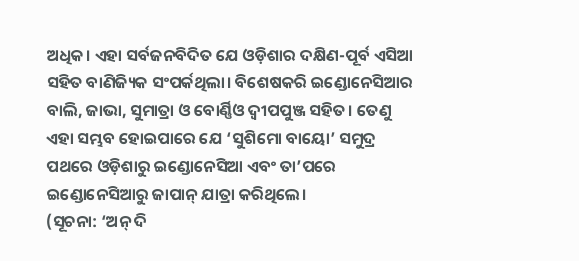ଅଧିକ। ଏହା ସର୍ବଜନବିଦିତ ଯେ ଓଡ଼ିଶାର ଦକ୍ଷିଣ-ପୂର୍ବ ଏସିଆ ସହିତ ବାଣିଜ୍ୟିକ ସଂପର୍କଥିଲା। ବିଶେଷକରି ଇଣ୍ଡୋନେସିଆର ବାଲି, ଜାଭା, ସୁମାତ୍ରା ଓ ବୋର୍ଣ୍ଣିଓ ଦ୍ୱୀପପୁଞ୍ଜ ସହିତ। ତେଣୁ ଏହା ସମ୍ଭବ ହୋଇପାରେ ଯେ ‘ସୁଶିମୋ ବାୟୋ’ ସମୁଦ୍ର ପଥରେ ଓଡ଼ିଶାରୁ ଇଣ୍ଡୋନେସିଆ ଏବଂ ତା’ପରେ ଇଣ୍ଡୋନେସିଆରୁ ଜାପାନ୍ ଯାତ୍ରା କରିଥିଲେ।
(ସୂଚନା: ‘ଅନ୍ ଦି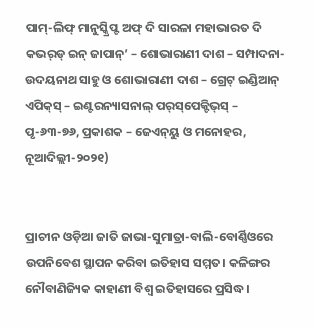ପାମ୍‌-ଲିଫ୍ ମାନୁସ୍କ୍ରିପ୍ଟ ଅଫ୍ ଦି ସାରଳା ମହାଭାରତ ଦି କଭର୍‌ଡ୍ ଇନ୍ ଜାପାନ୍‌’ – ଶୋଭାରାଣୀ ଦାଶ – ସମ୍ପାଦନା- ଉଦୟନାଥ ସାହୁ ଓ ଶୋଭାରାଣୀ ଦାଶ – ଗ୍ରେଟ୍ ଇଣ୍ଡିଆନ୍ ଏପିକ୍‌ସ୍ – ଇଣ୍ଟରନ୍ୟାସନାଲ୍ ପର୍‌ସ୍‌ପେକ୍ଟିଭ୍‌ସ୍ – ପୃ-୬୩-୭୬, ପ୍ରକାଶକ – ଜେଏନ୍‌ୟୁ ଓ ମନୋହର, ନୂଆଦିଲ୍ଲୀ-୨୦୨୧)


ପ୍ରାଚୀନ ଓଡ଼ିଆ ଜାତି ଜାଭା-ସୁମାତ୍ରା-ବାଲି-ବୋର୍ଣ୍ଣିଓରେ ଉପନିବେଶ ସ୍ଥାପନ କରିବା ଇତିହାସ ସମ୍ମତ। କଳିଙ୍ଗର ନୌବାଣିଜ୍ୟିକ କାହାଣୀ ବିଶ୍ୱ ଇତିହାସରେ ପ୍ରସିଦ୍ଧ।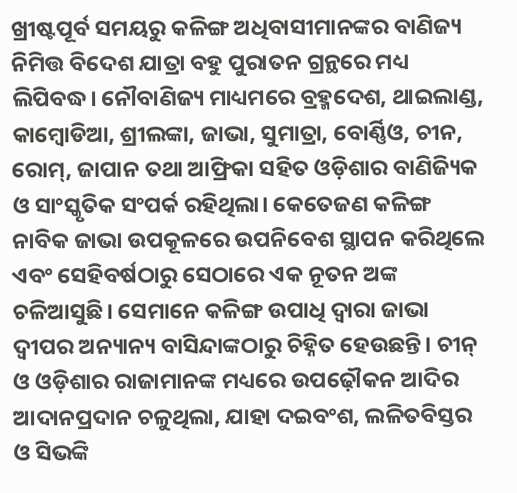ଖ୍ରୀଷ୍ଟପୂର୍ବ ସମୟରୁ କଳିଙ୍ଗ ଅଧିବାସୀମାନଙ୍କର ବାଣିଜ୍ୟ ନିମିତ୍ତ ବିଦେଶ ଯାତ୍ରା ବହୁ ପୁରାତନ ଗ୍ରନ୍ଥରେ ମଧ୍ୟ ଲିପିବଦ୍ଧ। ନୌବାଣିଜ୍ୟ ମାଧ୍ୟମରେ ବ୍ରହ୍ମଦେଶ, ଥାଇଲାଣ୍ଡ, କାମ୍ବୋଡିଆ, ଶ୍ରୀଲଙ୍କା, ଜାଭା, ସୁମାତ୍ରା, ବୋର୍ଣ୍ଣିଓ, ଚୀନ, ରୋମ୍‌, ଜାପାନ ତଥା ଆଫ୍ରିକା ସହିତ ଓଡ଼ିଶାର ବାଣିଜ୍ୟିକ ଓ ସାଂସ୍କୃତିକ ସଂପର୍କ ରହିଥିଲା। କେତେଜଣ କଳିଙ୍ଗ ନାବିକ ଜାଭା ଉପକୂଳରେ ଉପନିବେଶ ସ୍ଥାପନ କରିଥିଲେ ଏବଂ ସେହିବର୍ଷଠାରୁ ସେଠାରେ ଏକ ନୂତନ ଅଙ୍କ ଚଳିଆସୁଛି। ସେମାନେ କଳିଙ୍ଗ ଉପାଧି ଦ୍ୱାରା ଜାଭା ଦ୍ୱୀପର ଅନ୍ୟାନ୍ୟ ବାସିନ୍ଦାଙ୍କଠାରୁ ଚିହ୍ନିତ ହେଉଛନ୍ତି। ଚୀନ୍ ଓ ଓଡ଼ିଶାର ରାଜାମାନଙ୍କ ମଧ୍ୟରେ ଉପଢ଼ୌକନ ଆଦିର ଆଦାନପ୍ରଦାନ ଚଳୁଥିଲା, ଯାହା ଦଇବଂଶ, ଲଳିତବିସ୍ତର ଓ ସିଭଙ୍କି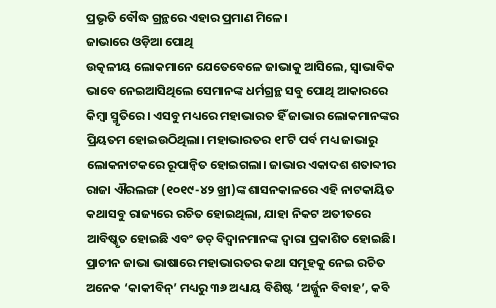ପ୍ରଭୃତି ବୌଦ୍ଧ ଗ୍ରନ୍ଥରେ ଏହାର ପ୍ରମାଣ ମିଳେ।
ଜାଭାରେ ଓଡ଼ିଆ ପୋଥି
ଉତ୍କଳୀୟ ଲୋକମାନେ ଯେତେବେଳେ ଜାଭାକୁ ଆସିଲେ, ସ୍ୱାଭାବିକ ଭାବେ ନେଇଆସିଥିଲେ ସେମାନଙ୍କ ଧର୍ମଗ୍ରନ୍ଥ ସବୁ ପୋଥି ଆକାରରେ କିମ୍ବା ସ୍ମୃତିରେ। ଏସବୁ ମଧ୍ୟରେ ମହାଭାରତ ହିଁ ଜାଭାର ଲୋକମାନଙ୍କର ପ୍ରିୟତମ ହୋଇଉଠିଥିଲା। ମହାଭାରତର ୧୮ଟି ପର୍ବ ମଧ୍ୟ ଜାଭାରୁ ଲୋକନାଟକରେ ରୂପାନ୍ୱିତ ହୋଇଗଲା। ଜାଭାର ଏକାଦଶ ଶତାବ୍ଦୀର ରାଜା ଐରଲଙ୍ଗ (୧୦୧୯-୪୨ ଖ୍ରୀ)ଙ୍କ ଶାସନକାଳରେ ଏହି ନାଟକାୟିତ କଥାସବୁ ରାଜ୍ୟରେ ରଚିତ ହୋଇଥିଲା, ଯାହା ନିକଟ ଅତୀତରେ ଆବିଷ୍କୃତ ହୋଇଛି ଏବଂ ଡଚ୍ ବିଦ୍ୱାନମାନଙ୍କ ଦ୍ୱାରା ପ୍ରକାଶିତ ହୋଇଛି। ପ୍ରାଚୀନ ଜାଭା ଭାଷାରେ ମହାଭାରତର କଥା ସମୂହକୁ ନେଇ ରଚିତ ଅନେକ ‘କାକୀବିନ୍‌’ ମଧ୍ୟରୁ ୩୬ ଅଧ୍ୟାୟ ବିଶିଷ୍ଟ ‘ଅର୍ଜ୍ଜୁନ ବିବାହ’, କବି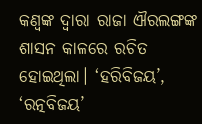କଣ୍ୱଙ୍କ ଦ୍ୱାରା ରାଜା ଐରଲଙ୍ଗଙ୍କ ଶାସନ କାଳରେ ରଚିତ ହୋଇଥିଲା। ‘ହରିବିଜୟ’, ‘ରତ୍ନବିଜୟ’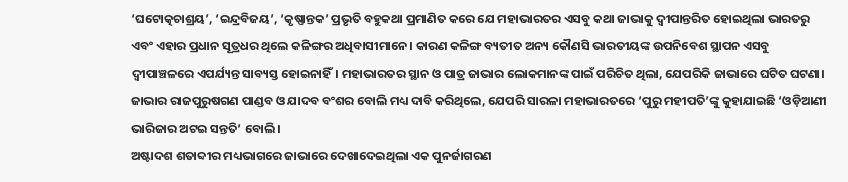‘ଘଟୋତ୍କଚାଶ୍ରୟ’, ‘ଇନ୍ଦ୍ରବିଜୟ’, ‘କୃଷ୍ଣାନ୍ତକ’ ପ୍ରଭୃତି ବହୁକଥା ପ୍ରମାଣିତ କରେ ଯେ ମହାଭାରତର ଏସବୁ କଥା ଜାଭାକୁ ଦ୍ୱୀପାନ୍ତରିତ ହୋଇଥିଲା ଭାରତରୁ ଏବଂ ଏହାର ପ୍ରଧାନ ସୂତ୍ରଧର ଥିଲେ କଳିଙ୍ଗର ଅଧିବାସୀମାନେ। କାରଣ କଳିଙ୍ଗ ବ୍ୟତୀତ ଅନ୍ୟ କୌଣସି ଭାରତୀୟଙ୍କ ଉପନିବେଶ ସ୍ଥାପନ ଏସବୁ ଦ୍ୱୀପାଞ୍ଚଳରେ ଏପର୍ଯ୍ୟନ୍ତ ସାବ୍ୟସ୍ତ ହୋଇନାହିଁ। ମହାଭାରତର ସ୍ଥାନ ଓ ପାତ୍ର ଜାଭାର ଲୋକମାନଙ୍କ ପାଇଁ ପରିଚିତ ଥିଲା, ଯେପରିକି ଜାଭାରେ ଘଟିତ ଘଟଣା। ଜାଭାର ରାଜପୁରୁଷଗଣ ପାଣ୍ଡବ ଓ ଯାଦବ ବଂଶର ବୋଲି ମଧ୍ୟ ଦାବି କରିଥିଲେ, ଯେପରି ସାରଳା ମହାଭାରତରେ ‘ପୁରୁ ମହୀପତି’ଙ୍କୁ କୁହାଯାଇଛି ‘ଓଡ଼ିଆଣୀ ଭାରିଜାର ଅଟଇ ସନ୍ତତି’ ବୋଲି।
ଅଷ୍ଟାଦଶ ଶତାବ୍ଦୀର ମଧ୍ୟଭାଗରେ ଜାଭାରେ ଦେଖାଦେଇଥିଲା ଏକ ପୁନର୍ଜାଗରଣ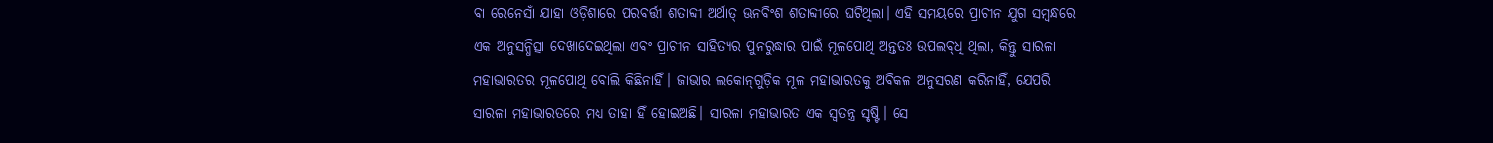ବା ରେନେସାଁ ଯାହା ଓଡ଼ିଶାରେ ପରବର୍ତ୍ତୀ ଶତାବ୍ଦୀ ଅର୍ଥାତ୍ ଊନବିଂଶ ଶତାବ୍ଦୀରେ ଘଟିଥିଲା। ଏହି ସମୟରେ ପ୍ରାଚୀନ ଯୁଗ ସମ୍ବନ୍ଧରେ ଏକ ଅନୁସନ୍ଧିତ୍ସା ଦେଖାଦେଇଥିଲା ଏବଂ ପ୍ରାଚୀନ ସାହିତ୍ୟର ପୁନରୁଦ୍ଧାର ପାଇଁ ମୂଳପୋଥି ଅନ୍ତତଃ ଉପଲବ୍‌ଧି ଥିଲା, କିନ୍ତୁ ସାରଳା ମହାଭାରତର ମୂଳପୋଥି ବୋଲି କିଛିନାହିଁ। ଜାଭାର ଲକୋନ୍‌ଗୁଡ଼ିକ ମୂଳ ମହାଭାରତକୁ ଅବିକଳ ଅନୁସରଣ କରିନାହିଁ, ଯେପରି ସାରଳା ମହାଭାରତରେ ମଧ୍ୟ ତାହା ହିଁ ହୋଇଅଛି। ସାରଳା ମହାଭାରତ ଏକ ସ୍ୱତନ୍ତ୍ର ସୃଷ୍ଟି। ସେ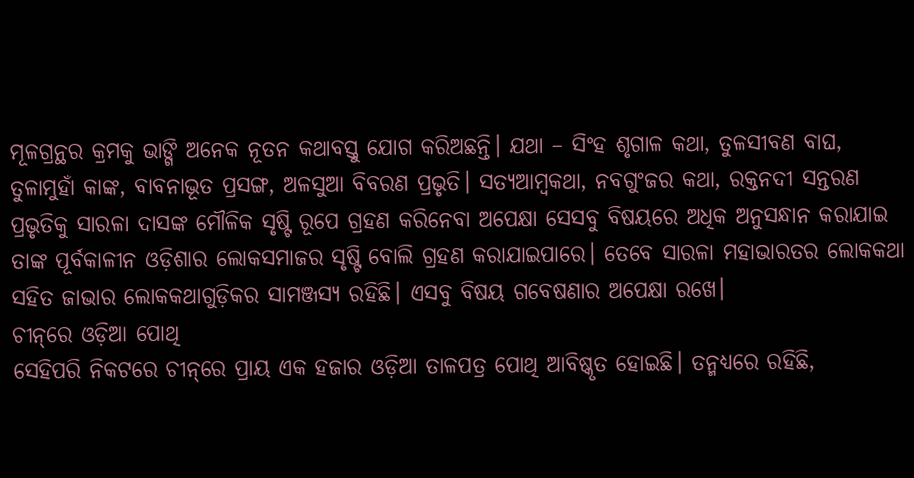ମୂଳଗ୍ରନ୍ଥର କ୍ରମକୁ ଭାଙ୍ଗି ଅନେକ ନୂତନ କଥାବସ୍ତୁ ଯୋଗ କରିଅଛନ୍ତି। ଯଥା – ସିଂହ ଶୃଗାଳ କଥା, ତୁଳସୀବଣ ବାଘ, ତୁଳାମୁହାଁ କାଙ୍କ, ବାବନାଭୂତ ପ୍ରସଙ୍ଗ, ଅଳସୁଆ ବିବରଣ ପ୍ରଭୃତି। ସତ୍ୟଆମ୍ବକଥା, ନବଗୁଂଜର କଥା, ରକ୍ତନଦୀ ସନ୍ତରଣ ପ୍ରଭୃତିକୁ ସାରଳା ଦାସଙ୍କ ମୌଳିକ ସୃଷ୍ଟି ରୂପେ ଗ୍ରହଣ କରିନେବା ଅପେକ୍ଷା ସେସବୁ ବିଷୟରେ ଅଧିକ ଅନୁସନ୍ଧାନ କରାଯାଇ ତାଙ୍କ ପୂର୍ବକାଳୀନ ଓଡ଼ିଶାର ଲୋକସମାଜର ସୃଷ୍ଟି ବୋଲି ଗ୍ରହଣ କରାଯାଇପାରେ। ତେବେ ସାରଳା ମହାଭାରତର ଲୋକକଥା ସହିତ ଜାଭାର ଲୋକକଥାଗୁଡ଼ିକର ସାମଞ୍ଜସ୍ୟ ରହିଛି। ଏସବୁ ବିଷୟ ଗବେଷଣାର ଅପେକ୍ଷା ରଖେ।
ଚୀନ୍‌ରେ ଓଡ଼ିଆ ପୋଥି
ସେହିପରି ନିକଟରେ ଚୀନ୍‌ରେ ପ୍ରାୟ ଏକ ହଜାର ଓଡ଼ିଆ ତାଳପତ୍ର ପୋଥି ଆବିଷ୍କୃତ ହୋଇଛି। ତନ୍ମଧ୍ୟରେ ରହିଛି,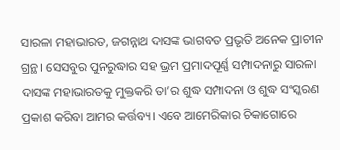ସାରଳା ମହାଭାରତ, ଜଗନ୍ନାଥ ଦାସଙ୍କ ଭାଗବତ ପ୍ରଭୃତି ଅନେକ ପ୍ରାଚୀନ ଗ୍ରନ୍ଥ। ସେସବୁର ପୁନରୁଦ୍ଧାର ସହ ଭ୍ରମ ପ୍ରମାଦପୂର୍ଣ୍ଣ ସମ୍ପାଦନାରୁ ସାରଳା ଦାସଙ୍କ ମହାଭାରତକୁ ମୁକ୍ତକରି ତା’ର ଶୁଦ୍ଧ ସମ୍ପାଦନା ଓ ଶୁଦ୍ଧ ସଂସ୍କରଣ ପ୍ରକାଶ କରିବା ଆମର କର୍ତ୍ତବ୍ୟ। ଏବେ ଆମେରିକାର ଚିକାଗୋରେ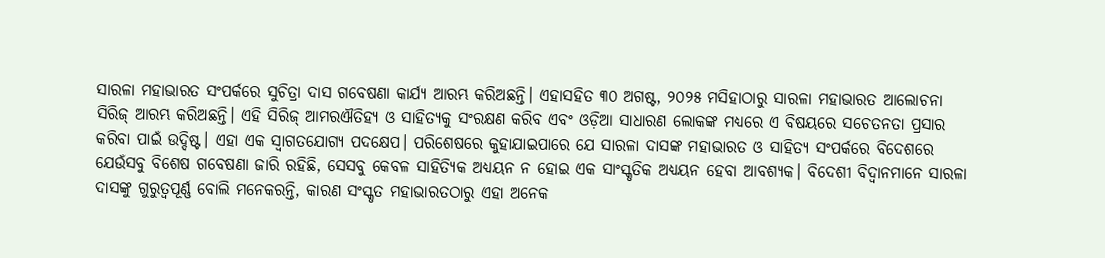ସାରଳା ମହାଭାରତ ସଂପର୍କରେ ସୁଚିତ୍ରା ଦାସ ଗବେଷଣା କାର୍ଯ୍ୟ ଆରମ୍ଭ କରିଅଛନ୍ତି। ଏହାସହିତ ୩୦ ଅଗଷ୍ଟ, ୨୦୨୫ ମସିହାଠାରୁ ସାରଳା ମହାଭାରତ ଆଲୋଚନା ସିରିଜ୍ ଆରମ୍ଭ କରିଅଛନ୍ତି। ଏହି ସିରିଜ୍ ଆମରଐତିହ୍ୟ ଓ ସାହିତ୍ୟକୁ ସଂରକ୍ଷଣ କରିବ ଏବଂ ଓଡ଼ିଆ ସାଧାରଣ ଲୋକଙ୍କ ମଧ୍ୟରେ ଏ ବିଷୟରେ ସଚେତନତା ପ୍ରସାର କରିବା ପାଇଁ ଉଦ୍ଦିଷ୍ଟ। ଏହା ଏକ ସ୍ୱାଗତଯୋଗ୍ୟ ପଦକ୍ଷେପ। ପରିଶେଷରେ କୁହାଯାଇପାରେ ଯେ ସାରଳା ଦାସଙ୍କ ମହାଭାରତ ଓ ସାହିତ୍ୟ ସଂପର୍କରେ ବିଦେଶରେ ଯେଉଁସବୁ ବିଶେଷ ଗବେଷଣା ଜାରି ରହିଛି, ସେସବୁ କେବଳ ସାହିତ୍ୟିକ ଅଧ୍ୟୟନ ନ ହୋଇ ଏକ ସାଂସ୍କୃତିକ ଅଧ୍ୟୟନ ହେବା ଆବଶ୍ୟକ। ବିଦେଶୀ ବିଦ୍ୱାନମାନେ ସାରଳା ଦାସଙ୍କୁ ଗୁରୁତ୍ୱପୂର୍ଣ୍ଣ ବୋଲି ମନେକରନ୍ତି, କାରଣ ସଂସ୍କୃତ ମହାଭାରତଠାରୁ ଏହା ଅନେକ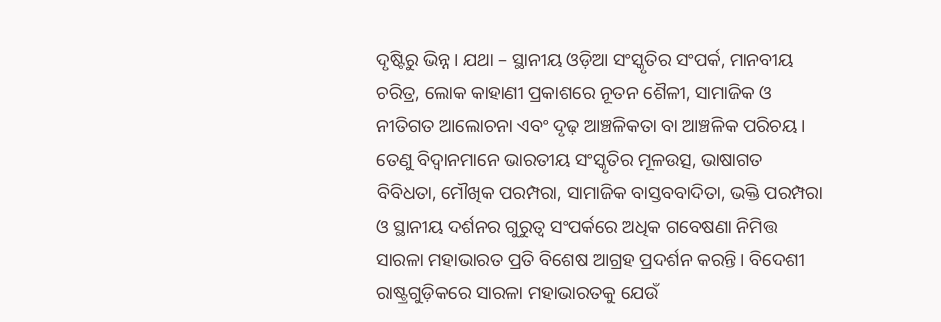ଦୃଷ୍ଟିରୁ ଭିନ୍ନ। ଯଥା – ସ୍ଥାନୀୟ ଓଡ଼ିଆ ସଂସ୍କୃତିର ସଂପର୍କ, ମାନବୀୟ ଚରିତ୍ର, ଲୋକ କାହାଣୀ ପ୍ରକାଶରେ ନୂତନ ଶୈଳୀ, ସାମାଜିକ ଓ ନୀତିଗତ ଆଲୋଚନା ଏବଂ ଦୃଢ଼ ଆଞ୍ଚଳିକତା ବା ଆଞ୍ଚଳିକ ପରିଚୟ। ତେଣୁ ବିଦ୍ୱାନମାନେ ଭାରତୀୟ ସଂସ୍କୃତିର ମୂଳଉତ୍ସ, ଭାଷାଗତ ବିବିଧତା, ମୌଖିକ ପରମ୍ପରା, ସାମାଜିକ ବାସ୍ତବବାଦିତା, ଭକ୍ତି ପରମ୍ପରା ଓ ସ୍ଥାନୀୟ ଦର୍ଶନର ଗୁରୁତ୍ୱ ସଂପର୍କରେ ଅଧିକ ଗବେଷଣା ନିମିତ୍ତ ସାରଳା ମହାଭାରତ ପ୍ରତି ବିଶେଷ ଆଗ୍ରହ ପ୍ରଦର୍ଶନ କରନ୍ତି। ବିଦେଶୀ ରାଷ୍ଟ୍ରଗୁଡ଼ିକରେ ସାରଳା ମହାଭାରତକୁ ଯେଉଁ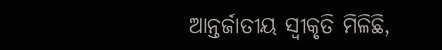ଆନ୍ତର୍ଜାତୀୟ ସ୍ୱୀକୃତି ମିଳିଛି,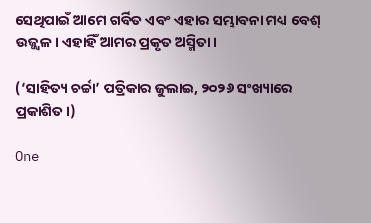ସେଥିପାଇଁ ଆମେ ଗର୍ବିତ ଏବଂ ଏହାର ସମ୍ଭାବନା ମଧ୍ୟ ବେଶ୍ ଉଜ୍ଜ୍ୱଳ। ଏହାହିଁ ଆମର ପ୍ରକୃତ ଅସ୍ମିତା।

(‘ସାହିତ୍ୟ ଚର୍ଚ୍ଚା’ ପତ୍ରିକାର ଜୁଲାଇ, ୨୦୨୬ ସଂଖ୍ୟାରେ ପ୍ରକାଶିତ।)

One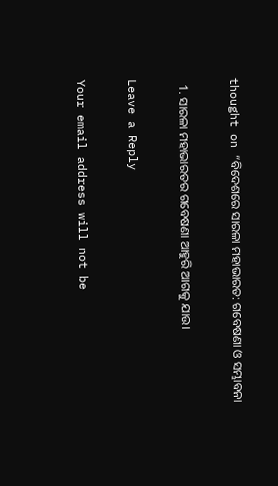thought on “ବିଦେଶରେ ସାରଳା ମହାଭାରତ: ଗବେଷଣା ଓ ସମ୍ଭାବନା

  1. ସାରଳା ମହାଭାରତର ଗବେଷଣା ଆହୁରି ଆଗକୁ ଯାଉ।

Leave a Reply

Your email address will not be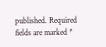published. Required fields are marked *